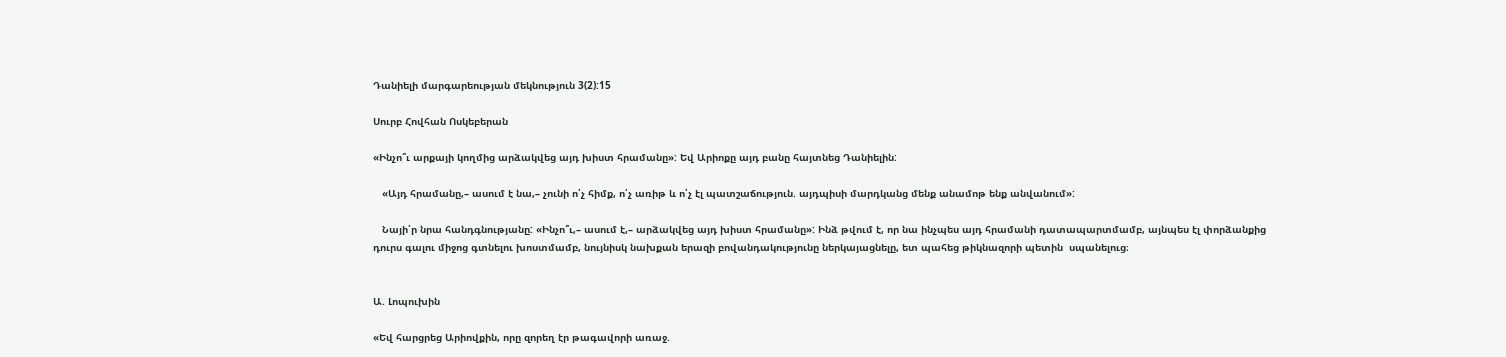Դանիելի մարգարեության մեկնություն 3(2):15

Սուրբ Հովհան Ոսկեբերան

«Ինչո՞ւ արքայի կողմից արձակվեց այդ խիստ հրամանը»: Եվ Արիոքը այդ բանը հայտնեց Դանիելին:

   «Այդ հրամանը,– ասում է նա,– չունի ո՛չ հիմք, ո՛չ առիթ և ո՛չ էլ պատշաճություն. այդպիսի մարդկանց մենք անամոթ ենք անվանում»:

   Նայի՛ր նրա հանդգնությանը: «Ինչո՞ւ,– ասում է,– արձակվեց այդ խիստ հրամանը»: Ինձ թվում է, որ նա ինչպես այդ հրամանի դատապարտմամբ, այնպես էլ փորձանքից դուրս գալու միջոց գտնելու խոստմամբ, նույնիսկ նախքան երազի բովանդակությունը ներկայացնելը, ետ պահեց թիկնազորի պետին  սպանելուց։


Ա. Լոպուխին

«Եվ հարցրեց Արիովքին, որը զորեղ էր թագավորի առաջ.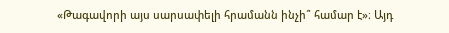«Թագավորի այս սարսափելի հրամանն ինչի՞ համար է»։ Այդ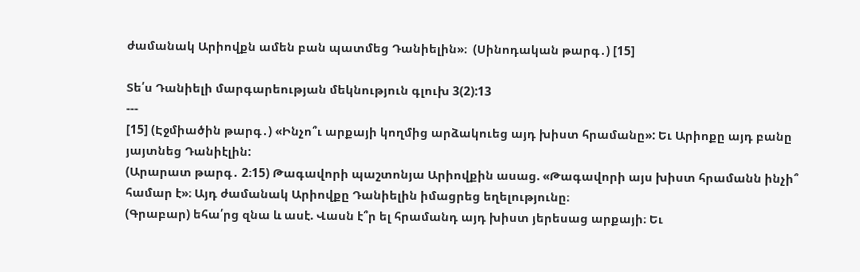ժամանակ Արիովքն ամեն բան պատմեց Դանիելին»։  (Սինոդական թարգ․) [15]

Տե՛ս Դանիելի մարգարեության մեկնություն գլուխ 3(2):13
---
[15] (Էջմիածին թարգ․) «Ինչո՞ւ արքայի կողմից արձակուեց այդ խիստ հրամանը»: Եւ Արիոքը այդ բանը յայտնեց Դանիէլին:
(Արարատ թարգ․ 2։15) Թագավորի պաշտոնյա Արիովքին ասաց. «Թագավորի այս խիստ հրամանն ինչի՞ համար է»։ Այդ ժամանակ Արիովքը Դանիելին իմացրեց եղելությունը։
(Գրաբար) եհա՛րց զնա և ասէ. Վասն է՞ր ել հրամանդ այդ խիստ յերեսաց արքայի։ Եւ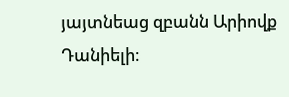յայտնեաց զբանն Արիովք Դանիելի։